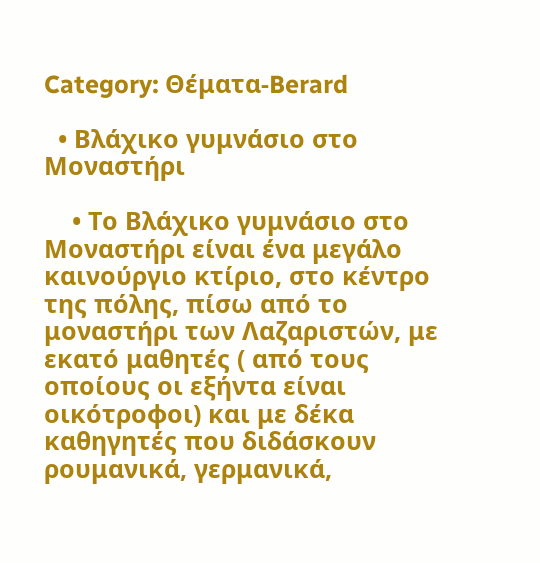Category: Θέματα-Berard

  • Βλάχικο γυμνάσιο στο Μοναστήρι

    • Το Βλάχικο γυμνάσιο στο Μοναστήρι είναι ένα μεγάλο καινούργιο κτίριο, στο κέντρο της πόλης, πίσω από το μοναστήρι των Λαζαριστών, με εκατό μαθητές ( από τους οποίους οι εξήντα είναι οικότροφοι) και με δέκα καθηγητές που διδάσκουν ρουμανικά, γερμανικά,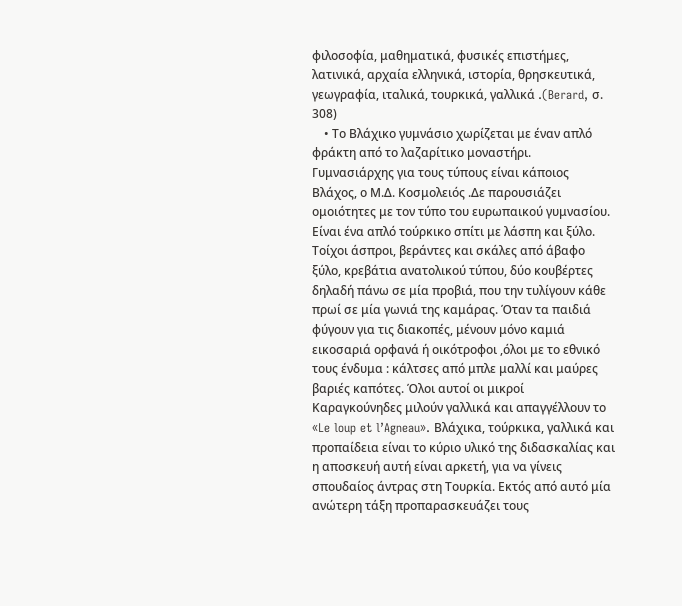φιλοσοφία, μαθηματικά, φυσικές επιστήμες, λατινικά, αρχαία ελληνικά, ιστορία, θρησκευτικά, γεωγραφία, ιταλικά, τουρκικά, γαλλικά .(Berard, σ. 308)
    • Το Βλάχικο γυμνάσιο χωρίζεται με έναν απλό φράκτη από το λαζαρίτικο μοναστήρι. Γυμνασιάρχης για τους τύπους είναι κάποιος Βλάχος, ο Μ.Δ. Κοσμολειός .Δε παρουσιάζει ομοιότητες με τον τύπο του ευρωπαικού γυμνασίου. Είναι ένα απλό τούρκικο σπίτι με λάσπη και ξύλο. Τοίχοι άσπροι, βεράντες και σκάλες από άβαφο ξύλο, κρεβάτια ανατολικού τύπου, δύο κουβέρτες δηλαδή πάνω σε μία προβιά, που την τυλίγουν κάθε πρωί σε μία γωνιά της καμάρας. Όταν τα παιδιά φύγουν για τις διακοπές, μένουν μόνο καμιά εικοσαριά ορφανά ή οικότροφοι ,όλοι με το εθνικό τους ένδυμα : κάλτσες από μπλε μαλλί και μαύρες βαριές καπότες. Όλοι αυτοί οι μικροί Καραγκούνηδες μιλούν γαλλικά και απαγγέλλουν το «Le loup et l’Agneau». Βλάχικα, τούρκικα, γαλλικά και προπαίδεια είναι το κύριο υλικό της διδασκαλίας και η αποσκευή αυτή είναι αρκετή, για να γίνεις σπουδαίος άντρας στη Τουρκία. Εκτός από αυτό μία ανώτερη τάξη προπαρασκευάζει τους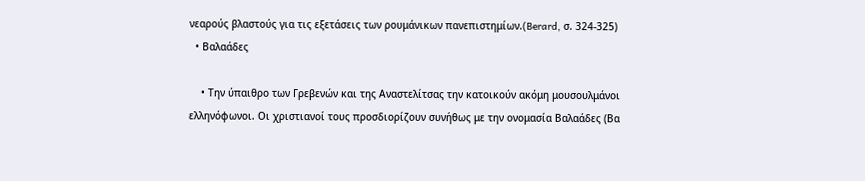νεαρούς βλαστούς για τις εξετάσεις των ρουμάνικων πανεπιστημίων.(Berard, σ. 324-325)
  • Βαλαάδες

    • Την ύπαιθρο των Γρεβενών και της Αναστελίτσας την κατοικούν ακόμη μουσουλμάνοι ελληνόφωνοι. Οι χριστιανοί τους προσδιορίζουν συνήθως με την ονομασία Βαλαάδες (Βα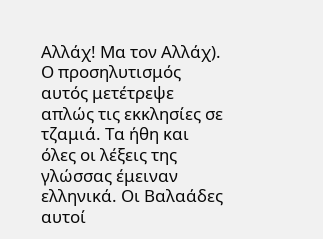Αλλάχ! Μα τον Αλλάχ). Ο προσηλυτισμός αυτός μετέτρεψε απλώς τις εκκλησίες σε τζαμιά. Τα ήθη και όλες οι λέξεις της γλώσσας έμειναν ελληνικά. Οι Βαλαάδες αυτοί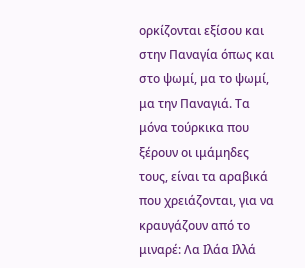ορκίζονται εξίσου και στην Παναγία όπως και στο ψωμί, μα το ψωμί, μα την Παναγιά. Τα μόνα τούρκικα που ξέρουν οι ιμάμηδες τους, είναι τα αραβικά που χρειάζονται, για να κραυγάζουν από το μιναρέ: Λα Ιλάα Ιλλά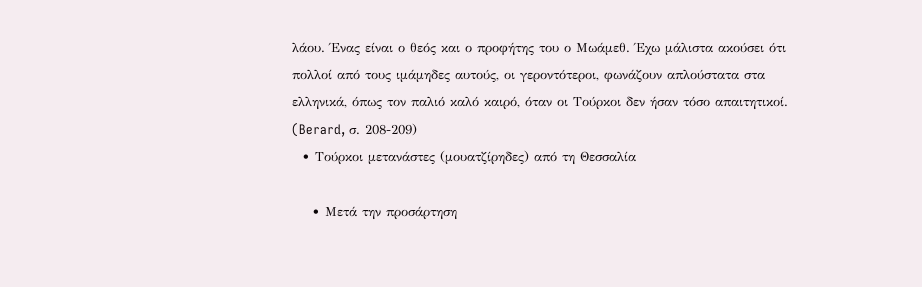λάου. Ένας είναι ο θεός και ο προφήτης του ο Μωάμεθ. Έχω μάλιστα ακούσει ότι πολλοί από τους ιμάμηδες αυτούς, οι γεροντότεροι, φωνάζουν απλούστατα στα ελληνικά, όπως τον παλιό καλό καιρό, όταν οι Τούρκοι δεν ήσαν τόσο απαιτητικοί. (Berard, σ. 208-209)
  • Τούρκοι μετανάστες (μουατζίρηδες) από τη Θεσσαλία

    • Μετά την προσάρτηση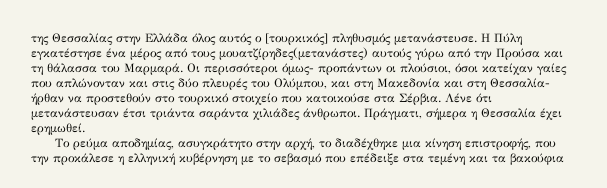της Θεσσαλίας στην Ελλάδα όλος αυτός ο [τουρκικός] πληθυσμός μετανάστευσε. Η Πύλη εγκατέστησε ένα μέρος από τους μουατζίρηδες(μετανάστες) αυτούς γύρω από την Προύσα και τη θάλασσα του Μαρμαρά. Οι περισσότεροι όμως- προπάντων οι πλούσιοι, όσοι κατείχαν γαίες που απλώνονταν και στις δύο πλευρές του Ολύμπου, και στη Μακεδονία και στη Θεσσαλία- ήρθαν να προστεθούν στο τουρκικό στοιχείο που κατοικούσε στα Σέρβια. Λένε ότι μετανάστευσαν έτσι τριάντα σαράντα χιλιάδες άνθρωποι. Πράγματι, σήμερα η Θεσσαλία έχει ερημωθεί.
      Το ρεύμα αποδημίας, ασυγκράτητο στην αρχή, το διαδέχθηκε μια κίνηση επιστροφής, που την προκάλεσε η ελληνική κυβέρνηση με το σεβασμό που επέδειξε στα τεμένη και τα βακούφια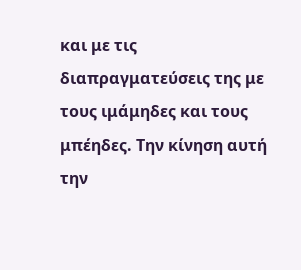και με τις διαπραγματεύσεις της με τους ιμάμηδες και τους μπέηδες. Την κίνηση αυτή την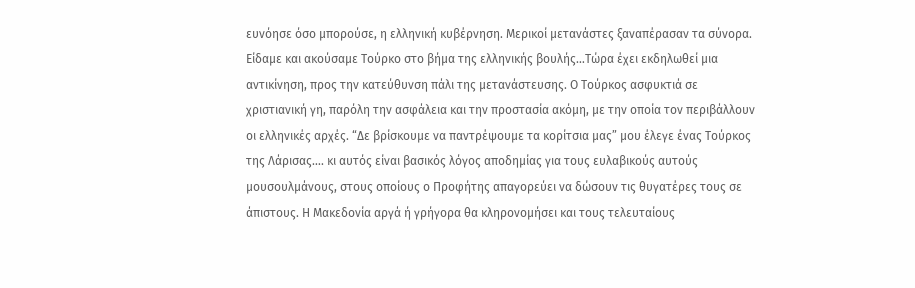ευνόησε όσο μπορούσε, η ελληνική κυβέρνηση. Μερικοί μετανάστες ξαναπέρασαν τα σύνορα. Είδαμε και ακούσαμε Τούρκο στο βήμα της ελληνικής βουλής…Τώρα έχει εκδηλωθεί μια αντικίνηση, προς την κατεύθυνση πάλι της μετανάστευσης. Ο Τούρκος ασφυκτιά σε χριστιανική γη, παρόλη την ασφάλεια και την προστασία ακόμη, με την οποία τον περιβάλλουν οι ελληνικές αρχές. “Δε βρίσκουμε να παντρέψουμε τα κορίτσια μας” μου έλεγε ένας Τούρκος της Λάρισας…. κι αυτός είναι βασικός λόγος αποδημίας για τους ευλαβικούς αυτούς μουσουλμάνους, στους οποίους ο Προφήτης απαγορεύει να δώσουν τις θυγατέρες τους σε άπιστους. Η Μακεδονία αργά ή γρήγορα θα κληρονομήσει και τους τελευταίους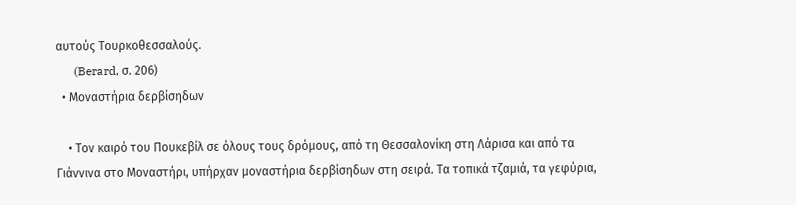αυτούς Τουρκοθεσσαλούς.
      (Berard, σ. 206)
  • Μοναστήρια δερβίσηδων

    • Τον καιρό του Πουκεβίλ σε όλους τους δρόμους, από τη Θεσσαλονίκη στη Λάρισα και από τα Γιάννινα στο Μοναστήρι, υπήρχαν μοναστήρια δερβίσηδων στη σειρά. Τα τοπικά τζαμιά, τα γεφύρια,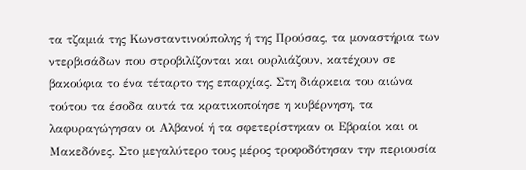τα τζαμιά της Κωνσταντινούπολης ή της Προύσας, τα μοναστήρια των ντερβισάδων που στροβιλίζονται και ουρλιάζουν, κατέχουν σε βακούφια το ένα τέταρτο της επαρχίας. Στη διάρκεια του αιώνα τούτου τα έσοδα αυτά τα κρατικοποίησε η κυβέρνηση, τα λαφυραγώγησαν οι Αλβανοί ή τα σφετερίστηκαν οι Εβραίοι και οι Μακεδόνες. Στο μεγαλύτερο τους μέρος τροφοδότησαν την περιουσία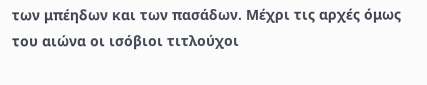των μπέηδων και των πασάδων. Μέχρι τις αρχές όμως του αιώνα οι ισόβιοι τιτλούχοι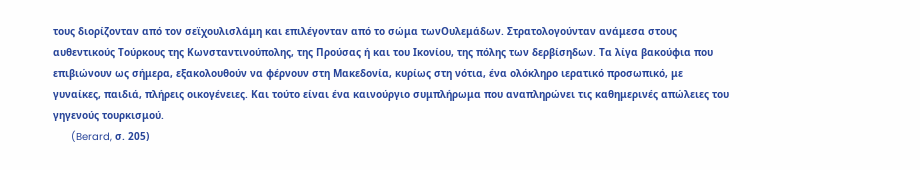τους διορίζονταν από τον σεϊχουλισλάμη και επιλέγονταν από το σώμα τωνΟυλεμάδων. Στρατολογούνταν ανάμεσα στους αυθεντικούς Τούρκους της Κωνσταντινούπολης, της Προύσας ή και του Ικονίου, της πόλης των δερβίσηδων. Τα λίγα βακούφια που επιβιώνουν ως σήμερα, εξακολουθούν να φέρνουν στη Μακεδονία, κυρίως στη νότια, ένα ολόκληρο ιερατικό προσωπικό, με γυναίκες, παιδιά, πλήρεις οικογένειες. Και τούτο είναι ένα καινούργιο συμπλήρωμα που αναπληρώνει τις καθημερινές απώλειες του γηγενούς τουρκισμού.
      (Berard, σ. 205)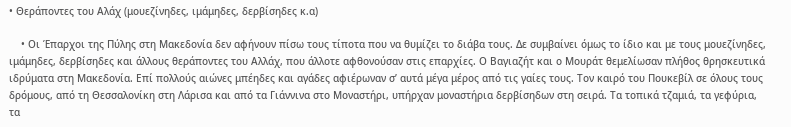• Θεράποντες του Αλάχ (μουεζίνηδες, ιμάμηδες, δερβίσηδες κ.α)

    • Οι Έπαρχοι της Πύλης στη Μακεδονία δεν αφήνουν πίσω τους τίποτα που να θυμίζει το διάβα τους. Δε συμβαίνει όμως το ίδιο και με τους μουεζίνηδες, ιμάμηδες, δερβίσηδες και άλλους θεράποντες του Αλλάχ, που άλλοτε αφθονούσαν στις επαρχίες. Ο Βαγιαζήτ και ο Μουράτ θεμελίωσαν πλήθος θρησκευτικά ιδρύματα στη Μακεδονία. Επί πολλούς αιώνες μπέηδες και αγάδες αφιέρωναν σ’ αυτά μέγα μέρος από τις γαίες τους. Τον καιρό του Πουκεβίλ σε όλους τους δρόμους, από τη Θεσσαλονίκη στη Λάρισα και από τα Γιάννινα στο Μοναστήρι, υπήρχαν μοναστήρια δερβίσηδων στη σειρά. Τα τοπικά τζαμιά, τα γεφύρια, τα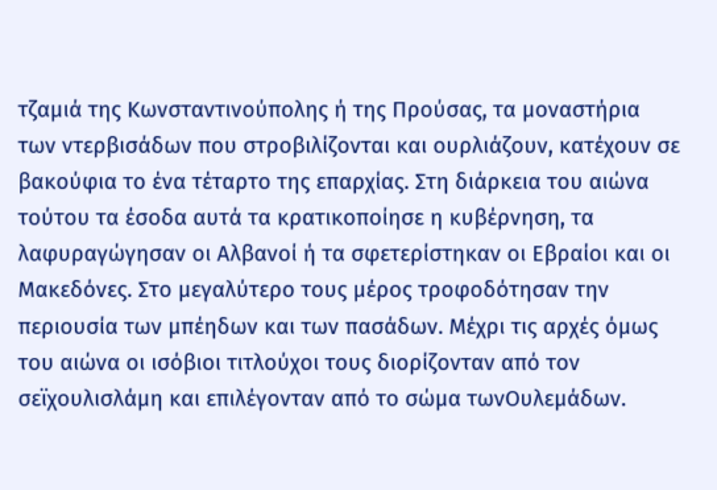τζαμιά της Κωνσταντινούπολης ή της Προύσας, τα μοναστήρια των ντερβισάδων που στροβιλίζονται και ουρλιάζουν, κατέχουν σε βακούφια το ένα τέταρτο της επαρχίας. Στη διάρκεια του αιώνα τούτου τα έσοδα αυτά τα κρατικοποίησε η κυβέρνηση, τα λαφυραγώγησαν οι Αλβανοί ή τα σφετερίστηκαν οι Εβραίοι και οι Μακεδόνες. Στο μεγαλύτερο τους μέρος τροφοδότησαν την περιουσία των μπέηδων και των πασάδων. Μέχρι τις αρχές όμως του αιώνα οι ισόβιοι τιτλούχοι τους διορίζονταν από τον σεϊχουλισλάμη και επιλέγονταν από το σώμα τωνΟυλεμάδων.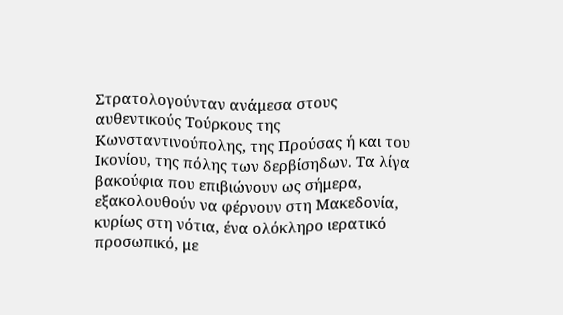Στρατολογούνταν ανάμεσα στους αυθεντικούς Τούρκους της Κωνσταντινούπολης, της Προύσας ή και του Ικονίου, της πόλης των δερβίσηδων. Τα λίγα βακούφια που επιβιώνουν ως σήμερα, εξακολουθούν να φέρνουν στη Μακεδονία, κυρίως στη νότια, ένα ολόκληρο ιερατικό προσωπικό, με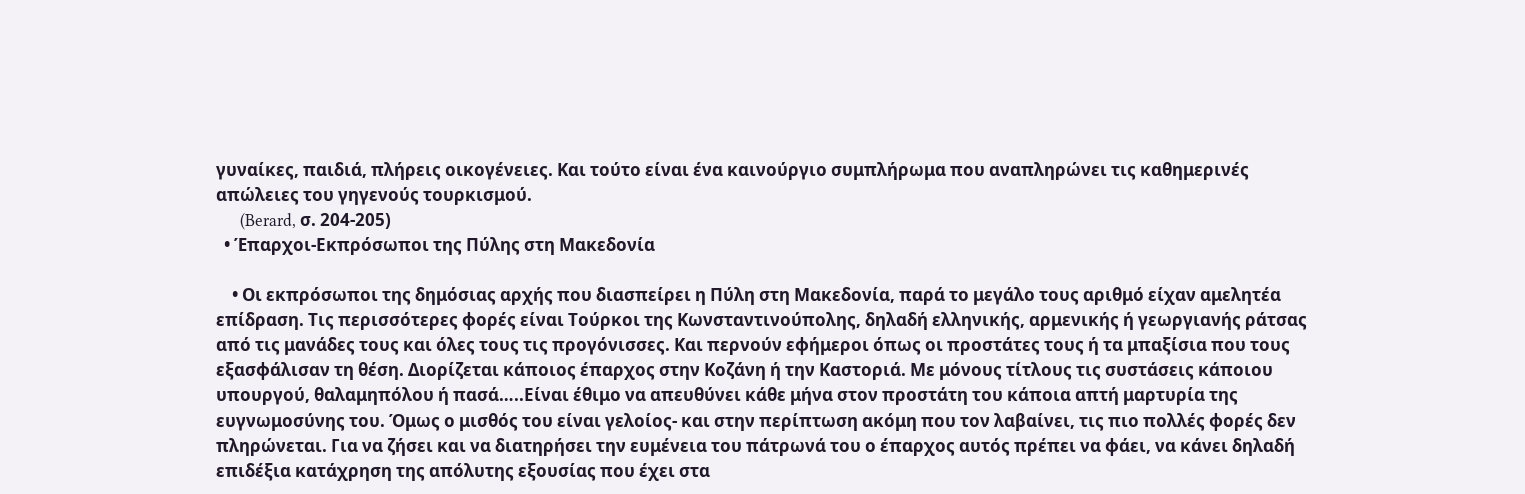γυναίκες, παιδιά, πλήρεις οικογένειες. Και τούτο είναι ένα καινούργιο συμπλήρωμα που αναπληρώνει τις καθημερινές απώλειες του γηγενούς τουρκισμού.
      (Berard, σ. 204-205)
  • Έπαρχοι-Εκπρόσωποι της Πύλης στη Μακεδονία

    • Οι εκπρόσωποι της δημόσιας αρχής που διασπείρει η Πύλη στη Μακεδονία, παρά το μεγάλο τους αριθμό είχαν αμελητέα επίδραση. Τις περισσότερες φορές είναι Τούρκοι της Κωνσταντινούπολης, δηλαδή ελληνικής, αρμενικής ή γεωργιανής ράτσας από τις μανάδες τους και όλες τους τις προγόνισσες. Και περνούν εφήμεροι όπως οι προστάτες τους ή τα μπαξίσια που τους εξασφάλισαν τη θέση. Διορίζεται κάποιος έπαρχος στην Κοζάνη ή την Καστοριά. Με μόνους τίτλους τις συστάσεις κάποιου υπουργού, θαλαμηπόλου ή πασά…..Είναι έθιμο να απευθύνει κάθε μήνα στον προστάτη του κάποια απτή μαρτυρία της ευγνωμοσύνης του. Όμως ο μισθός του είναι γελοίος- και στην περίπτωση ακόμη που τον λαβαίνει, τις πιο πολλές φορές δεν πληρώνεται. Για να ζήσει και να διατηρήσει την ευμένεια του πάτρωνά του ο έπαρχος αυτός πρέπει να φάει, να κάνει δηλαδή επιδέξια κατάχρηση της απόλυτης εξουσίας που έχει στα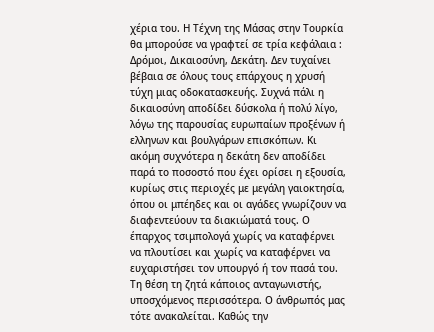χέρια του. Η Τέχνη της Μάσας στην Τουρκία θα μπορούσε να γραφτεί σε τρία κεφάλαια : Δρόμοι, Δικαιοσύνη, Δεκάτη. Δεν τυχαίνει βέβαια σε όλους τους επάρχους η χρυσή τύχη μιας οδοκατασκευής. Συχνά πάλι η δικαιοσύνη αποδίδει δύσκολα ή πολύ λίγο, λόγω της παρουσίας ευρωπαίων προξένων ή ελληνων και βουλγάρων επισκόπων. Κι ακόμη συχνότερα η δεκάτη δεν αποδίδει παρά το ποσοστό που έχει ορίσει η εξουσία, κυρίως στις περιοχές με μεγάλη γαιοκτησία, όπου οι μπέηδες και οι αγάδες γνωρίζουν να διαφεντεύουν τα διακιώματά τους. Ο έπαρχος τσιμπολογά χωρίς να καταφέρνει να πλουτίσει και χωρίς να καταφέρνει να ευχαριστήσει τον υπουργό ή τον πασά του. Τη θέση τη ζητά κάποιος ανταγωνιστής, υποσχόμενος περισσότερα. Ο άνθρωπός μας τότε ανακαλείται. Καθώς την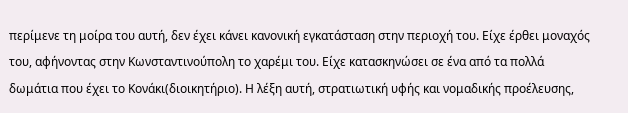περίμενε τη μοίρα του αυτή, δεν έχει κάνει κανονική εγκατάσταση στην περιοχή του. Είχε έρθει μοναχός του, αφήνοντας στην Κωνσταντινούπολη το χαρέμι του. Είχε κατασκηνώσει σε ένα από τα πολλά δωμάτια που έχει το Κονάκι(διοικητήριο). Η λέξη αυτή, στρατιωτική υφής και νομαδικής προέλευσης,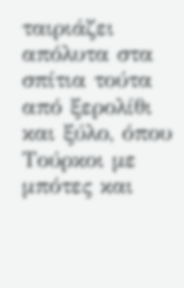ταιριάζει απόλυτα στα σπίτια τούτα από ξερολίθι και ξύλο, όπου Τούρκοι με μπότες και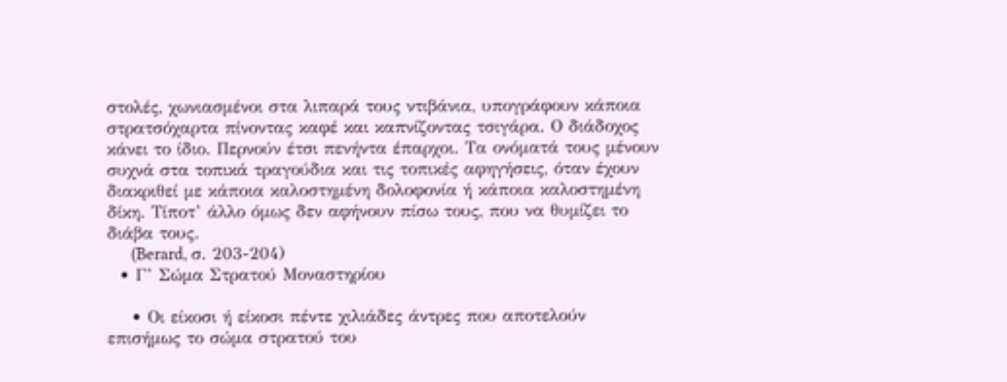στολές, χωνιασμένοι στα λιπαρά τους ντιβάνια, υπογράφουν κάποια στρατσόχαρτα πίνοντας καφέ και καπνίζοντας τσιγάρα. Ο διάδοχος κάνει το ίδιο. Περνούν έτσι πενήντα έπαρχοι. Τα ονόματά τους μένουν συχνά στα τοπικά τραγούδια και τις τοπικές αφηγήσεις, όταν έχουν διακριθεί με κάποια καλοστημένη δολοφονία ή κάποια καλοστημένη δίκη. Τίποτ’ άλλο όμως δεν αφήνουν πίσω τους, που να θυμίζει το διάβα τους.
      (Berard, σ. 203-204)
  • Γ’ Σώμα Στρατού Μοναστηρίου

    • Οι είκοσι ή είκοσι πέντε χιλιάδες άντρες που αποτελούν επισήμως το σώμα στρατού του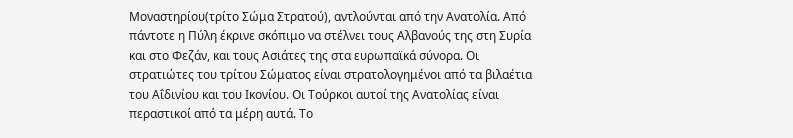Μοναστηρίου(τρίτο Σώμα Στρατού), αντλούνται από την Ανατολία. Από πάντοτε η Πύλη έκρινε σκόπιμο να στέλνει τους Αλβανούς της στη Συρία και στο Φεζάν, και τους Ασιάτες της στα ευρωπαϊκά σύνορα. Οι στρατιώτες του τρίτου Σώματος είναι στρατολογημένοι από τα βιλαέτια του Αΐδινίου και του Ικονίου. Οι Τούρκοι αυτοί της Ανατολίας είναι περαστικοί από τα μέρη αυτά. Το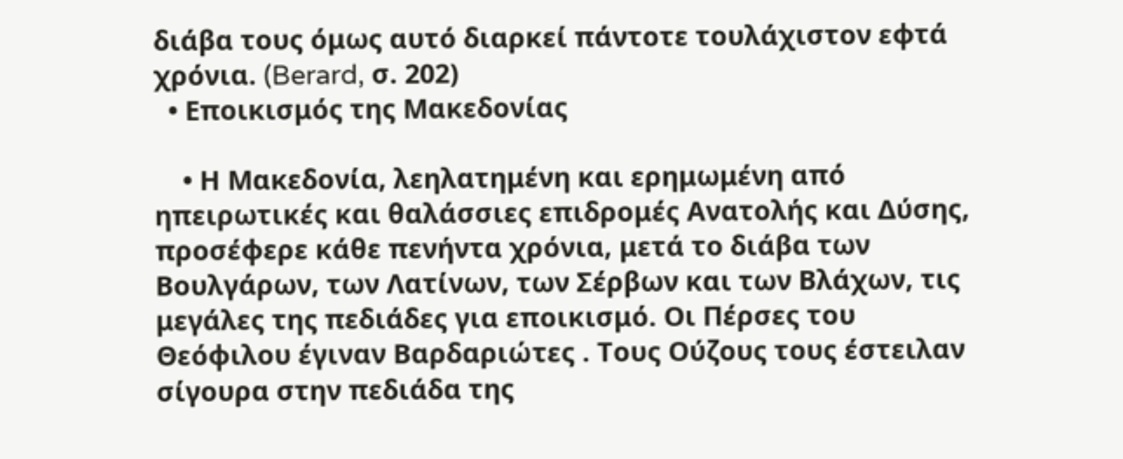διάβα τους όμως αυτό διαρκεί πάντοτε τουλάχιστον εφτά χρόνια. (Berard, σ. 202)
  • Εποικισμός της Μακεδονίας

    • Η Μακεδονία, λεηλατημένη και ερημωμένη από ηπειρωτικές και θαλάσσιες επιδρομές Ανατολής και Δύσης, προσέφερε κάθε πενήντα χρόνια, μετά το διάβα των Βουλγάρων, των Λατίνων, των Σέρβων και των Βλάχων, τις μεγάλες της πεδιάδες για εποικισμό. Οι Πέρσες του Θεόφιλου έγιναν Βαρδαριώτες . Τους Ούζους τους έστειλαν σίγουρα στην πεδιάδα της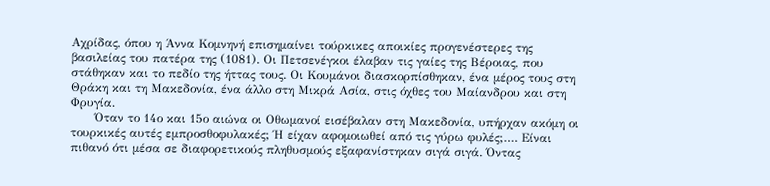Αχρίδας, όπου η Άννα Κομνηνή επισημαίνει τούρκικες αποικίες προγενέστερες της βασιλείας του πατέρα της (1081). Οι Πετσενέγκοι έλαβαν τις γαίες της Βέροιας, που στάθηκαν και το πεδίο της ήττας τους. Οι Κουμάνοι διασκορπίσθηκαν, ένα μέρος τους στη Θράκη και τη Μακεδονία, ένα άλλο στη Μικρά Ασία, στις όχθες του Μαίανδρου και στη Φρυγία.
      Όταν το 14ο και 15ο αιώνα οι Οθωμανοί εισέβαλαν στη Μακεδονία, υπήρχαν ακόμη οι τουρκικές αυτές εμπροσθοφυλακές; Ή είχαν αφομοιωθεί από τις γύρω φυλές;…. Είναι πιθανό ότι μέσα σε διαφορετικούς πληθυσμούς εξαφανίστηκαν σιγά σιγά. Όντας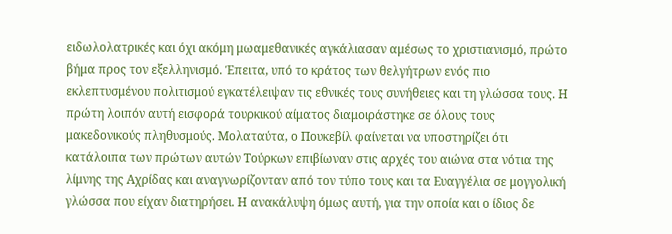ειδωλολατρικές και όχι ακόμη μωαμεθανικές αγκάλιασαν αμέσως το χριστιανισμό, πρώτο βήμα προς τον εξελληνισμό. Έπειτα, υπό το κράτος των θελγήτρων ενός πιο εκλεπτυσμένου πολιτισμού εγκατέλειψαν τις εθνικές τους συνήθειες και τη γλώσσα τους. Η πρώτη λοιπόν αυτή εισφορά τουρκικού αίματος διαμοιράστηκε σε όλους τους μακεδονικούς πληθυσμούς. Μολαταύτα, ο Πουκεβίλ φαίνεται να υποστηρίζει ότι κατάλοιπα των πρώτων αυτών Τούρκων επιβίωναν στις αρχές του αιώνα στα νότια της λίμνης της Αχρίδας και αναγνωρίζονταν από τον τύπο τους και τα Ευαγγέλια σε μογγολική γλώσσα που είχαν διατηρήσει. Η ανακάλυψη όμως αυτή, για την οποία και ο ίδιος δε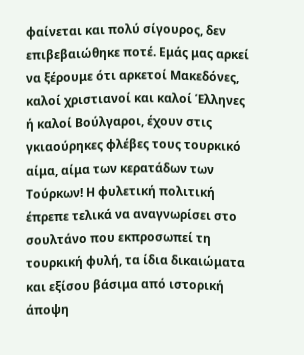φαίνεται και πολύ σίγουρος, δεν επιβεβαιώθηκε ποτέ. Εμάς μας αρκεί να ξέρουμε ότι αρκετοί Μακεδόνες, καλοί χριστιανοί και καλοί Έλληνες ή καλοί Βούλγαροι, έχουν στις γκιαούρηκες φλέβες τους τουρκικό αίμα, αίμα των κερατάδων των Τούρκων! Η φυλετική πολιτική έπρεπε τελικά να αναγνωρίσει στο σουλτάνο που εκπροσωπεί τη τουρκική φυλή, τα ίδια δικαιώματα και εξίσου βάσιμα από ιστορική άποψη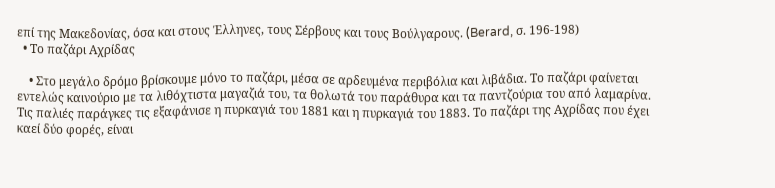επί της Μακεδονίας, όσα και στους Έλληνες, τους Σέρβους και τους Βούλγαρους. (Berard, σ. 196-198)
  • Το παζάρι Αχρίδας

    • Στο μεγάλο δρόμο βρίσκουμε μόνο το παζάρι, μέσα σε αρδευμένα περιβόλια και λιβάδια. Το παζάρι φαίνεται εντελώς καινούριο με τα λιθόχτιστα μαγαζιά του, τα θολωτά του παράθυρα και τα παντζούρια του από λαμαρίνα. Τις παλιές παράγκες τις εξαφάνισε η πυρκαγιά του 1881 και η πυρκαγιά του 1883. Το παζάρι της Αχρίδας που έχει καεί δύο φορές, είναι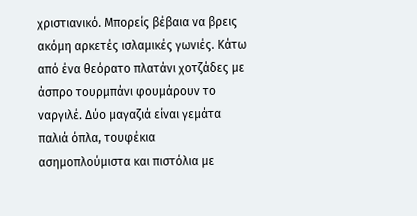χριστιανικό. Μπορείς βέβαια να βρεις ακόμη αρκετές ισλαμικές γωνιές. Κάτω από ένα θεόρατο πλατάνι χοτζάδες με άσπρο τουρμπάνι φουμάρουν το ναργιλέ. Δύο μαγαζιά είναι γεμάτα παλιά όπλα, τουφέκια ασημοπλούμιστα και πιστόλια με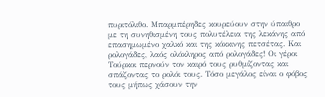πυριτόλιθο. Μπαρμπέρηδες κουρεύουν στην ύπαιθρο με τη συνηθισμένη τους πολυτέλεια της λεκάνης από επασημωμένο χαλκό και της κόκκινης πετσέτας. Και ρολογάδες, λαός ολόκληρος από ρολογάδες! Οι γέροι Τούρκοι περνούν τον καιρό τους ρυθμίζοντας και σπάζοντας το ρολόι τους. Τόσο μεγάλος είναι ο φόβος τους μήπως χάσουν την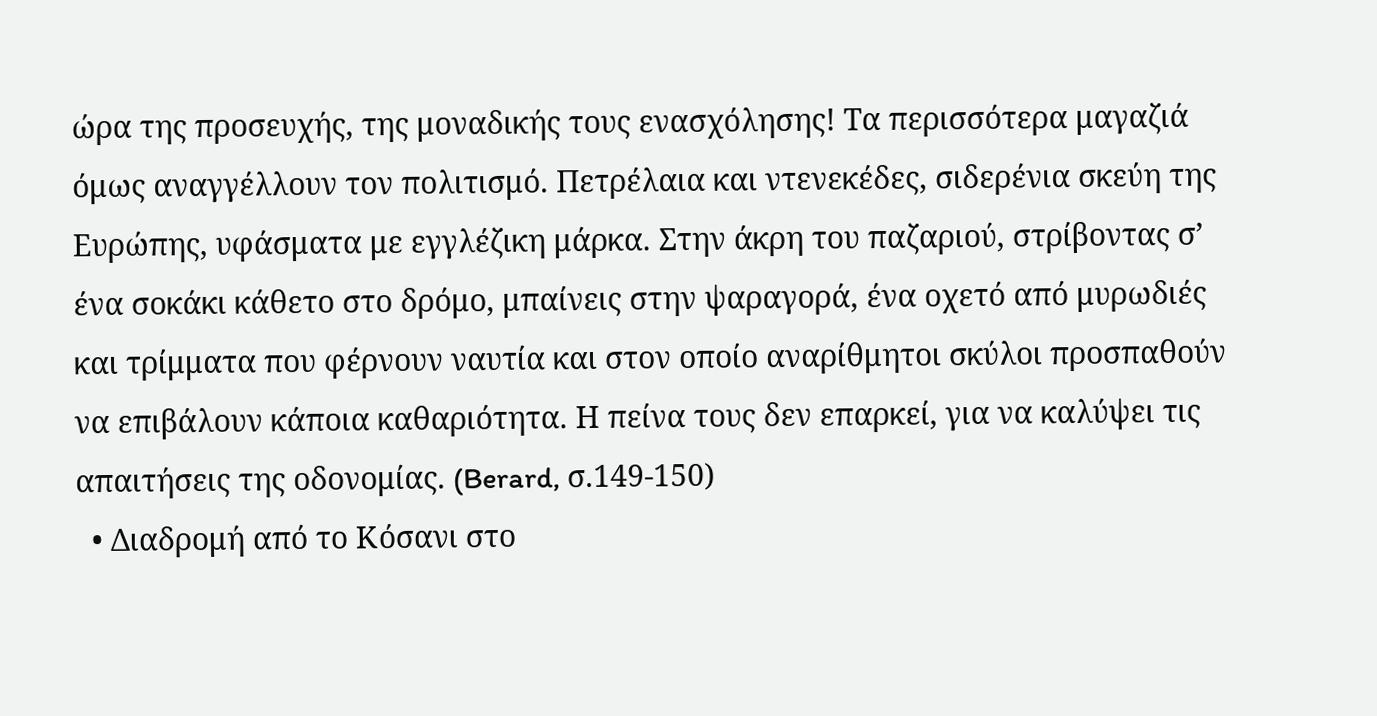ώρα της προσευχής, της μοναδικής τους ενασχόλησης! Τα περισσότερα μαγαζιά όμως αναγγέλλουν τον πολιτισμό. Πετρέλαια και ντενεκέδες, σιδερένια σκεύη της Ευρώπης, υφάσματα με εγγλέζικη μάρκα. Στην άκρη του παζαριού, στρίβοντας σ’ ένα σοκάκι κάθετο στο δρόμο, μπαίνεις στην ψαραγορά, ένα οχετό από μυρωδιές και τρίμματα που φέρνουν ναυτία και στον οποίο αναρίθμητοι σκύλοι προσπαθούν να επιβάλουν κάποια καθαριότητα. Η πείνα τους δεν επαρκεί, για να καλύψει τις απαιτήσεις της οδονομίας. (Berard, σ.149-150)
  • Διαδρομή από το Κόσανι στο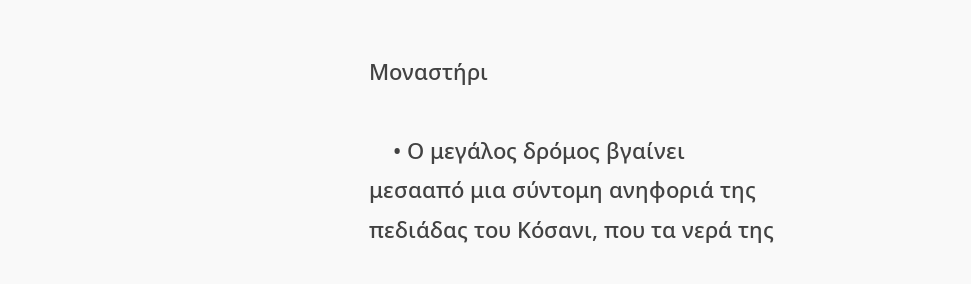Μοναστήρι

    • Ο μεγάλος δρόμος βγαίνει μεσααπό μια σύντομη ανηφοριά της πεδιάδας του Κόσανι, που τα νερά της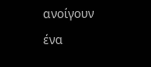ανοίγουν ένα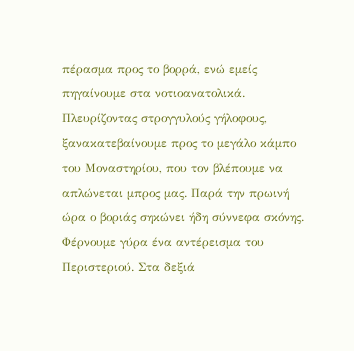πέρασμα προς το βορρά, ενώ εμείς πηγαίνουμε στα νοτιοανατολικά. Πλευρίζοντας στρογγυλούς γήλοφους, ξανακατεβαίνουμε προς το μεγάλο κάμπο του Μοναστηρίου, που τον βλέπουμε να απλώνεται μπρος μας. Παρά την πρωινή ώρα ο βοριάς σηκώνει ήδη σύννεφα σκόνης. Φέρνουμε γύρα ένα αντέρεισμα του Περιστεριού. Στα δεξιά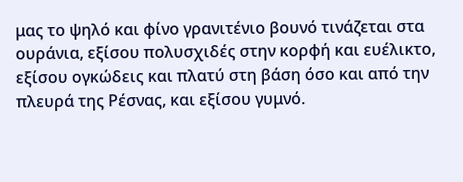μας το ψηλό και φίνο γρανιτένιο βουνό τινάζεται στα ουράνια, εξίσου πολυσχιδές στην κορφή και ευέλικτο, εξίσου ογκώδεις και πλατύ στη βάση όσο και από την πλευρά της Ρέσνας, και εξίσου γυμνό.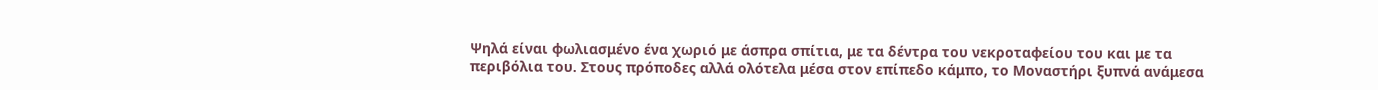Ψηλά είναι φωλιασμένο ένα χωριό με άσπρα σπίτια, με τα δέντρα του νεκροταφείου του και με τα περιβόλια του. Στους πρόποδες αλλά ολότελα μέσα στον επίπεδο κάμπο, το Μοναστήρι ξυπνά ανάμεσα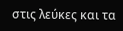στις λεύκες και τα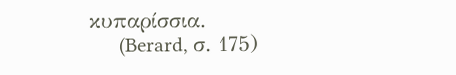κυπαρίσσια.
      (Berard, σ. 175)